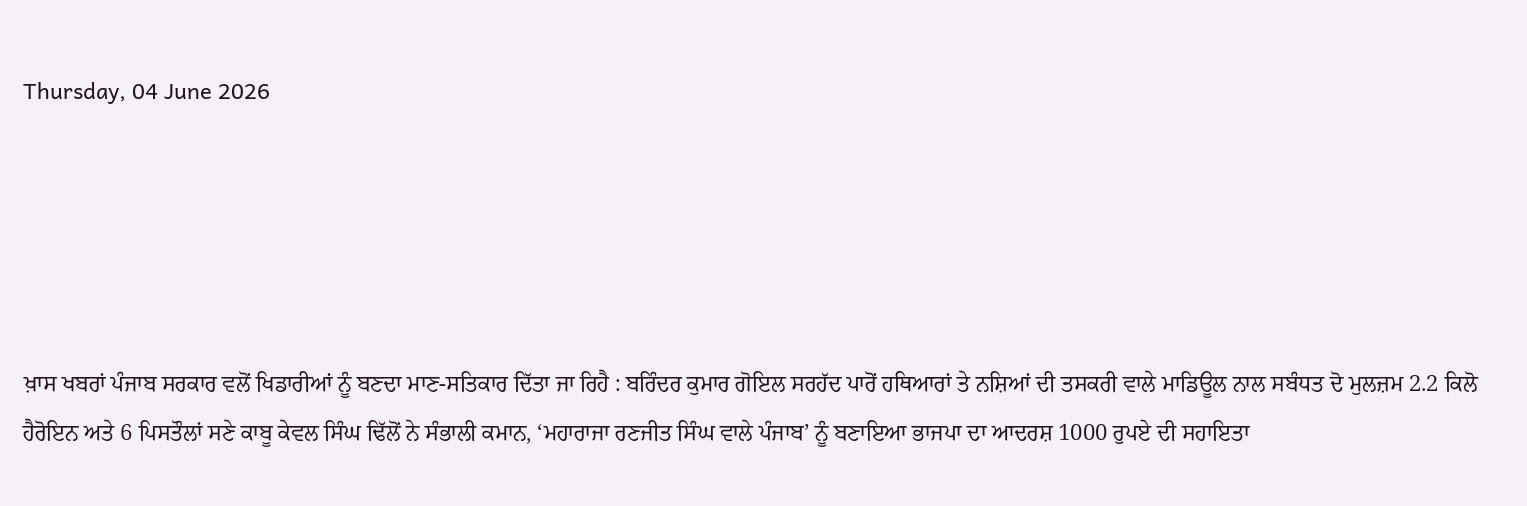Thursday, 04 June 2026





ਖ਼ਾਸ ਖਬਰਾਂ ਪੰਜਾਬ ਸਰਕਾਰ ਵਲੋਂ ਖਿਡਾਰੀਆਂ ਨੂੰ ਬਣਦਾ ਮਾਣ-ਸਤਿਕਾਰ ਦਿੱਤਾ ਜਾ ਰਿਹੈ : ਬਰਿੰਦਰ ਕੁਮਾਰ ਗੋਇਲ ਸਰਹੱਦ ਪਾਰੋਂ ਹਥਿਆਰਾਂ ਤੇ ਨਸ਼ਿਆਂ ਦੀ ਤਸਕਰੀ ਵਾਲੇ ਮਾਡਿਊਲ ਨਾਲ ਸਬੰਧਤ ਦੋ ਮੁਲਜ਼ਮ 2.2 ਕਿਲੋ ਹੈਰੋਇਨ ਅਤੇ 6 ਪਿਸਤੌਲਾਂ ਸਣੇ ਕਾਬੂ ਕੇਵਲ ਸਿੰਘ ਢਿੱਲੋਂ ਨੇ ਸੰਭਾਲੀ ਕਮਾਨ, ‘ਮਹਾਰਾਜਾ ਰਣਜੀਤ ਸਿੰਘ ਵਾਲੇ ਪੰਜਾਬ’ ਨੂੰ ਬਣਾਇਆ ਭਾਜਪਾ ਦਾ ਆਦਰਸ਼ 1000 ਰੁਪਏ ਦੀ ਸਹਾਇਤਾ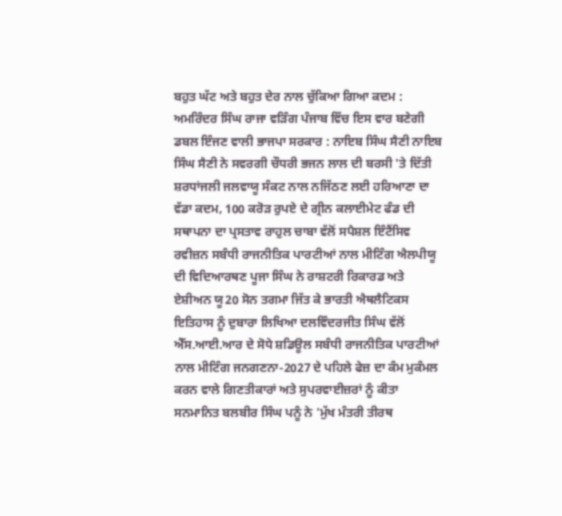ਬਹੁਤ ਘੱਟ ਅਤੇ ਬਹੁਤ ਦੇਰ ਨਾਲ ਚੁੱਕਿਆ ਗਿਆ ਕਦਮ : ਅਮਰਿੰਦਰ ਸਿੰਘ ਰਾਜਾ ਵੜਿੰਗ ਪੰਜਾਬ ਵਿੱਚ ਇਸ ਵਾਰ ਬਣੇਗੀ ਡਬਲ ਇੰਜਣ ਵਾਲੀ ਭਾਜਪਾ ਸਰਕਾਰ : ਨਾਇਬ ਸਿੰਘ ਸੈਣੀ ਨਾਇਬ ਸਿੰਘ ਸੈਣੀ ਨੇ ਸਵਰਗੀ ਚੌਧਰੀ ਭਜਨ ਲਾਲ ਦੀ ਬਰਸੀ 'ਤੇ ਦਿੱਤੀ ਸ਼ਰਧਾਂਜਲੀ ਜਲਵਾਯੂ ਸੰਕਟ ਨਾਲ ਨਜਿੱਠਣ ਲਈ ਹਰਿਆਣਾ ਦਾ ਵੱਡਾ ਕਦਮ, 100 ਕਰੋੜ ਰੁਪਏ ਦੇ ਗ੍ਰੀਨ ਕਲਾਈਮੇਟ ਫੰਡ ਦੀ ਸਥਾਪਨਾ ਦਾ ਪ੍ਰਸਤਾਵ ਰਾਹੁਲ ਚਾਬਾ ਵੱਲੋਂ ਸਪੈਸ਼ਲ ਇੰਟੈਂਸਿਵ ਰਵੀਜ਼ਨ ਸਬੰਧੀ ਰਾਜਨੀਤਿਕ ਪਾਰਟੀਆਂ ਨਾਲ ਮੀਟਿੰਗ ਐਲਪੀਯੂ ਦੀ ਵਿਦਿਆਰਥਣ ਪੂਜਾ ਸਿੰਘ ਨੇ ਰਾਸ਼ਟਰੀ ਰਿਕਾਰਡ ਅਤੇ ਏਸ਼ੀਅਨ ਯੂ20 ਸੋਨ ਤਗਮਾ ਜਿੱਤ ਕੇ ਭਾਰਤੀ ਐਥਲੈਟਿਕਸ ਇਤਿਹਾਸ ਨੂੰ ਦੁਬਾਰਾ ਲਿਖਿਆ ਦਲਵਿੰਦਰਜੀਤ ਸਿੰਘ ਵੱਲੋਂ ਐੱਸ.ਆਈ.ਆਰ ਦੇ ਸੋਧੇ ਸ਼ਡਿਊਲ ਸਬੰਧੀ ਰਾਜਨੀਤਿਕ ਪਾਰਟੀਆਂ ਨਾਲ ਮੀਟਿੰਗ ਜਨਗਣਨਾ-2027 ਦੇ ਪਹਿਲੇ ਫੇਜ਼ ਦਾ ਕੰਮ ਮੁਕੰਮਲ ਕਰਨ ਵਾਲੇ ਗਿਣਤੀਕਾਰਾਂ ਅਤੇ ਸੁਪਰਵਾਈਜ਼ਰਾਂ ਨੂੰ ਕੀਤਾ ਸਨਮਾਨਿਤ ਬਲਬੀਰ ਸਿੰਘ ਪਨੂੰ ਨੇ 'ਮੁੱਖ ਮੰਤਰੀ ਤੀਰਥ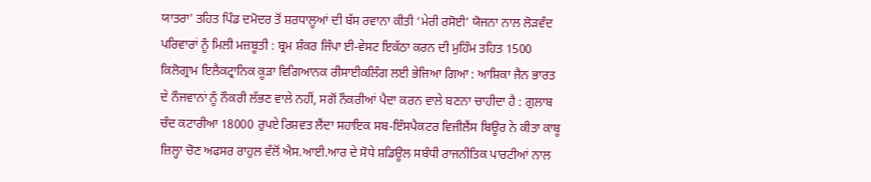ਯਾਤਰਾ' ਤਹਿਤ ਪਿੰਡ ਦਮੋਦਰ ਤੋਂ ਸ਼ਰਧਾਲੂਆਂ ਦੀ ਬੱਸ ਰਵਾਨਾ ਕੀਤੀ ‘ਮੇਰੀ ਰਸੋਈ’ ਯੋਜਨਾ ਨਾਲ ਲੋੜਵੰਦ ਪਰਿਵਾਰਾਂ ਨੂੰ ਮਿਲੀ ਮਜ਼ਬੂਤੀ : ਬ੍ਰਮ ਸ਼ੰਕਰ ਜਿੰਪਾ ਈ-ਵੇਸਟ ਇਕੱਠਾ ਕਰਨ ਦੀ ਮੁਹਿੰਮ ਤਹਿਤ 1500 ਕਿਲੋਗ੍ਰਾਮ ਇਲੈਕਟ੍ਰਾਨਿਕ ਕੂੜਾ ਵਿਗਿਆਨਕ ਰੀਸਾਈਕਲਿੰਗ ਲਈ ਭੇਜਿਆ ਗਿਆ : ਆਸ਼ਿਕਾ ਜੈਨ ਭਾਰਤ ਦੇ ਨੌਜਵਾਨਾਂ ਨੂੰ ਨੌਕਰੀ ਲੱਭਣ ਵਾਲੇ ਨਹੀਂ, ਸਗੋਂ ਨੌਕਰੀਆਂ ਪੈਦਾ ਕਰਨ ਵਾਲੇ ਬਣਨਾ ਚਾਹੀਦਾ ਹੈ : ਗੁਲਾਬ ਚੰਦ ਕਟਾਰੀਆ 18000 ਰੁਪਏ ਰਿਸ਼ਵਤ ਲੈਂਦਾ ਸਹਾਇਕ ਸਬ-ਇੰਸਪੈਕਟਰ ਵਿਜੀਲੈਂਸ ਬਿਊਰ ਨੇ ਕੀਤਾ ਕਾਬੂ ਜ਼ਿਲ੍ਹਾ ਚੋਣ ਅਫਸਰ ਰਾਹੁਲ ਵੱਲੋਂ ਐਸ.ਆਈ.ਆਰ ਦੇ ਸੋਧੇ ਸ਼ਡਿਊਲ ਸਬੰਧੀ ਰਾਜਨੀਤਿਕ ਪਾਰਟੀਆਂ ਨਾਲ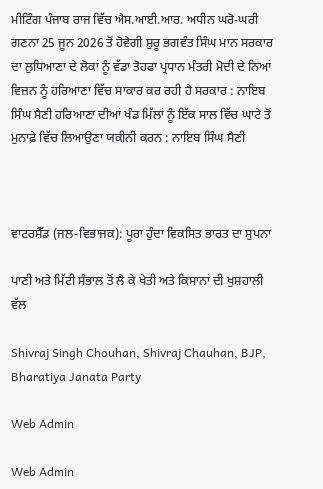ਮੀਟਿੰਗ ਪੰਜਾਬ ਰਾਜ ਵਿੱਚ ਐਸ.ਆਈ.ਆਰ. ਅਧੀਨ ਘਰੋ-ਘਰੀ ਗਣਨਾ 25 ਜੂਨ 2026 ਤੋਂ ਹੋਵੇਗੀ ਸ਼ੁਰੂ ਭਗਵੰਤ ਸਿੰਘ ਮਾਨ ਸਰਕਾਰ ਦਾ ਲੁਧਿਆਣਾ ਦੇ ਲੋਕਾਂ ਨੂੰ ਵੱਡਾ ਤੋਹਫਾ ਪ੍ਰਧਾਨ ਮੰਤਰੀ ਮੋਦੀ ਦੇ ਨਿਆਂ ਵਿਜ਼ਨ ਨੂੰ ਹਰਿਆਣਾ ਵਿੱਚ ਸਾਕਾਰ ਕਰ ਰਹੀ ਹੈ ਸਰਕਾਰ : ਨਾਇਬ ਸਿੰਘ ਸੈਣੀ ਹਰਿਆਣਾ ਦੀਆਂ ਖੰਡ ਮਿੱਲਾਂ ਨੂੰ ਇੱਕ ਸਾਲ ਵਿੱਚ ਘਾਟੇ ਤੋਂ ਮੁਨਾਫ਼ੇ ਵਿੱਚ ਲਿਆਉਣਾ ਯਕੀਨੀ ਕਰਨ : ਨਾਇਬ ਸਿੰਘ ਸੈਣੀ



ਵਾਟਰਸ਼ੈੱਡ (ਜਲ-ਵਿਭਾਜਕ): ਪੂਰਾ ਹੁੰਦਾ ਵਿਕਸਿਤ ਭਾਰਤ ਦਾ ਸੁਪਨਾ

ਪਾਣੀ ਅਤੇ ਮਿੱਟੀ ਸੰਭਾਲ ਤੋਂ ਲੈ ਕੇ ਖੇਤੀ ਅਤੇ ਕਿਸਾਨਾਂ ਦੀ ਖੁਸ਼ਹਾਲੀ ਵੱਲ

Shivraj Singh Chouhan, Shivraj Chauhan, BJP, Bharatiya Janata Party

Web Admin

Web Admin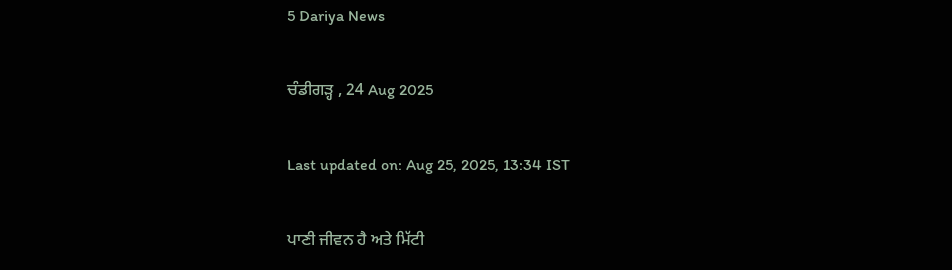5 Dariya News

ਚੰਡੀਗੜ੍ਹ , 24 Aug 2025

Last updated on: Aug 25, 2025, 13:34 IST

ਪਾਣੀ ਜੀਵਨ ਹੈ ਅਤੇ ਮਿੱਟੀ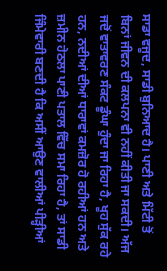ਸਾਡਾ ਵਜੂਦ, ਸਾਡੀ ਬੁਨਿਆਦ ਹੈ। ਪਾਣੀ ਅਤੇ ਮਿੱਟੀ ਤੋਂ ਬਿਨਾਂ ਜੀਵਨ ਦੀ ਕਲਪਨਾ ਵੀ ਨਹੀਂ ਕੀਤੀ ਜਾ ਸਕਦੀ। ਅੱਜ ਜਦੋਂ ਵਾਤਾਵਰਣ ਸੰਕਟ ਡੂੰਘਾ ਹੁੰਦਾ ਜਾ ਰਿਹਾ ਹੈ, ਖੂਹ ਸੁੱਕ ਰਹੇ ਹਨ, ਨਦੀਆਂ ਦੀਆਂ ਧਾਰਾਵਾਂ ਕਮਜ਼ੋਰ ਹੋ ਰਹੀਆਂ ਹਨ ਅਤੇ ਜ਼ਮੀਨ ਹੇਠਲਾ ਪਾਣੀ ਪਤਾਲ ਵਿੱਚ ਸਮਾ ਰਿਹਾ ਹੈ, ਤਾਂ ਸਾਡੀ ਜਿੰਮੇਵਾਰੀ ਬਣਦੀ ਹੈ ਕਿ ਅਸੀਂ ਆਉਣ ਵਾਲੀਆਂ ਪੀੜ੍ਹੀਆਂ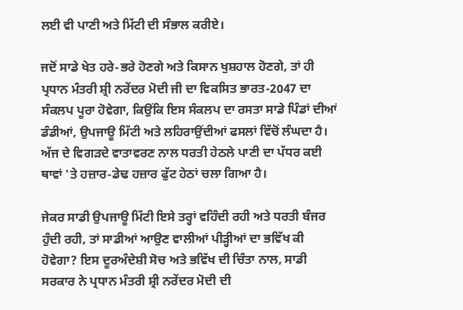ਲਈ ਵੀ ਪਾਣੀ ਅਤੇ ਮਿੱਟੀ ਦੀ ਸੰਭਾਲ ਕਰੀਏ।

ਜਦੋਂ ਸਾਡੇ ਖੇਤ ਹਰੇ-ਭਰੇ ਹੋਣਗੇ ਅਤੇ ਕਿਸਾਨ ਖੁਸ਼ਹਾਲ ਹੋਣਗੇ, ਤਾਂ ਹੀ ਪ੍ਰਧਾਨ ਮੰਤਰੀ ਸ਼੍ਰੀ ਨਰੇਂਦਰ ਮੋਦੀ ਜੀ ਦਾ ਵਿਕਸਿਤ ਭਾਰਤ-2047 ਦਾ ਸੰਕਲਪ ਪੂਰਾ ਹੋਵੇਗਾ, ਕਿਉਂਕਿ ਇਸ ਸੰਕਲਪ ਦਾ ਰਸਤਾ ਸਾਡੇ ਪਿੰਡਾਂ ਦੀਆਂ ਡੰਡੀਆਂ, ਉਪਜਾਊ ਮਿੱਟੀ ਅਤੇ ਲਹਿਰਾਉਂਦੀਆਂ ਫਸਲਾਂ ਵਿੱਚੋਂ ਲੰਘਦਾ ਹੈ। ਅੱਜ ਦੇ ਵਿਗੜਦੇ ਵਾਤਾਵਰਣ ਨਾਲ ਧਰਤੀ ਹੇਠਲੇ ਪਾਣੀ ਦਾ ਪੱਧਰ ਕਈ ਥਾਵਾਂ 'ਤੇ ਹਜ਼ਾਰ-ਡੇਢ ਹਜ਼ਾਰ ਫੁੱਟ ਹੇਠਾਂ ਚਲਾ ਗਿਆ ਹੈ।

ਜੇਕਰ ਸਾਡੀ ਉਪਜਾਊ ਮਿੱਟੀ ਇਸੇ ਤਰ੍ਹਾਂ ਵਹਿੰਦੀ ਰਹੀ ਅਤੇ ਧਰਤੀ ਬੰਜਰ ਹੁੰਦੀ ਰਹੀ, ਤਾਂ ਸਾਡੀਆਂ ਆਉਣ ਵਾਲੀਆਂ ਪੀੜ੍ਹੀਆਂ ਦਾ ਭਵਿੱਖ ਕੀ ਹੋਵੇਗਾ? ਇਸ ਦੂਰਅੰਦੇਸ਼ੀ ਸੋਚ ਅਤੇ ਭਵਿੱਖ ਦੀ ਚਿੰਤਾ ਨਾਲ, ਸਾਡੀ ਸਰਕਾਰ ਨੇ ਪ੍ਰਧਾਨ ਮੰਤਰੀ ਸ਼੍ਰੀ ਨਰੇਂਦਰ ਮੋਦੀ ਦੀ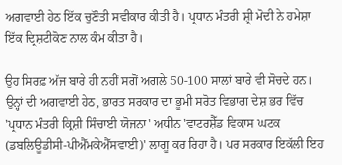ਅਗਵਾਈ ਹੇਠ ਇੱਕ ਚੁਣੌਤੀ ਸਵੀਕਾਰ ਕੀਤੀ ਹੈ। ਪ੍ਰਧਾਨ ਮੰਤਰੀ ਸ਼੍ਰੀ ਮੋਦੀ ਨੇ ਹਮੇਸ਼ਾ ਇੱਕ ਦ੍ਰਿਸ਼ਟੀਕੋਣ ਨਾਲ ਕੰਮ ਕੀਤਾ ਹੈ।

ਉਹ ਸਿਰਫ਼ ਅੱਜ ਬਾਰੇ ਹੀ ਨਹੀਂ ਸਗੋਂ ਅਗਲੇ 50-100 ਸਾਲਾਂ ਬਾਰੇ ਵੀ ਸੋਚਦੇ ਹਨ। ਉਨ੍ਹਾਂ ਦੀ ਅਗਵਾਈ ਹੇਠ, ਭਾਰਤ ਸਰਕਾਰ ਦਾ ਭੂਮੀ ਸਰੋਤ ਵਿਭਾਗ ਦੇਸ਼ ਭਰ ਵਿੱਚ 'ਪ੍ਰਧਾਨ ਮੰਤਰੀ ਕ੍ਰਿਸ਼ੀ ਸਿੰਚਾਈ ਯੋਜਨਾ' ਅਧੀਨ 'ਵਾਟਰਸ਼ੈੱਡ ਵਿਕਾਸ ਘਟਕ (ਡਬਲਿਊਡੀਸੀ-ਪੀਐੱਮਕੇਐੱਸਵਾਈ)' ਲਾਗੂ ਕਰ ਰਿਹਾ ਹੈ। ਪਰ ਸਰਕਾਰ ਇਕੱਲੀ ਇਹ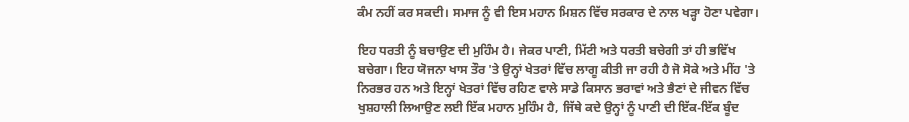ਕੰਮ ਨਹੀਂ ਕਰ ਸਕਦੀ। ਸਮਾਜ ਨੂੰ ਵੀ ਇਸ ਮਹਾਨ ਮਿਸ਼ਨ ਵਿੱਚ ਸਰਕਾਰ ਦੇ ਨਾਲ ਖੜ੍ਹਾ ਹੋਣਾ ਪਵੇਗਾ।

ਇਹ ਧਰਤੀ ਨੂੰ ਬਚਾਉਣ ਦੀ ਮੁਹਿੰਮ ਹੈ। ਜੇਕਰ ਪਾਣੀ, ਮਿੱਟੀ ਅਤੇ ਧਰਤੀ ਬਚੇਗੀ ਤਾਂ ਹੀ ਭਵਿੱਖ ਬਚੇਗਾ। ਇਹ ਯੋਜਨਾ ਖਾਸ ਤੌਰ 'ਤੇ ਉਨ੍ਹਾਂ ਖੇਤਰਾਂ ਵਿੱਚ ਲਾਗੂ ਕੀਤੀ ਜਾ ਰਹੀ ਹੈ ਜੋ ਸੋਕੇ ਅਤੇ ਮੀਂਹ 'ਤੇ ਨਿਰਭਰ ਹਨ ਅਤੇ ਇਨ੍ਹਾਂ ਖੇਤਰਾਂ ਵਿੱਚ ਰਹਿਣ ਵਾਲੇ ਸਾਡੇ ਕਿਸਾਨ ਭਰਾਵਾਂ ਅਤੇ ਭੈਣਾਂ ਦੇ ਜੀਵਨ ਵਿੱਚ ਖੁਸ਼ਹਾਲੀ ਲਿਆਉਣ ਲਈ ਇੱਕ ਮਹਾਨ ਮੁਹਿੰਮ ਹੈ, ਜਿੱਥੇ ਕਦੇ ਉਨ੍ਹਾਂ ਨੂੰ ਪਾਣੀ ਦੀ ਇੱਕ-ਇੱਕ ਬੂੰਦ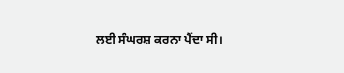ਲਈ ਸੰਘਰਸ਼ ਕਰਨਾ ਪੈਂਦਾ ਸੀ।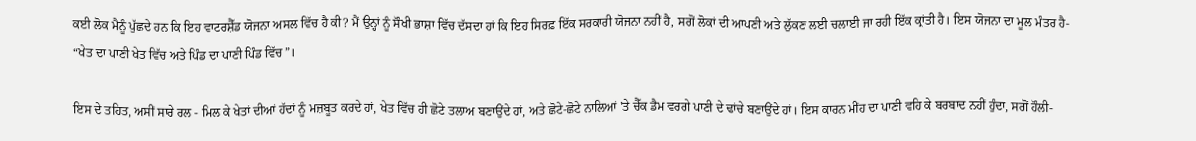ਕਈ ਲੋਕ ਮੈਨੂੰ ਪੁੱਛਦੇ ਹਨ ਕਿ ਇਹ ਵਾਟਰਸ਼ੈੱਡ ਯੋਜਨਾ ਅਸਲ ਵਿੱਚ ਹੈ ਕੀ? ਮੈਂ ਉਨ੍ਹਾਂ ਨੂੰ ਸੌਖੀ ਭਾਸ਼ਾ ਵਿੱਚ ਦੱਸਦਾ ਹਾਂ ਕਿ ਇਹ ਸਿਰਫ਼ ਇੱਕ ਸਰਕਾਰੀ ਯੋਜਨਾ ਨਹੀਂ ਹੈ, ਸਗੋਂ ਲੋਕਾਂ ਦੀ ਆਪਣੀ ਅਤੇ ਲੁੱਕਣ ਲਈ ਚਲਾਈ ਜਾ ਰਹੀ ਇੱਕ ਕ੍ਰਾਂਤੀ ਹੈ। ਇਸ ਯੋਜਨਾ ਦਾ ਮੂਲ ਮੰਤਰ ਹੈ- “ਖੇਤ ਦਾ ਪਾਣੀ ਖੇਤ ਵਿੱਚ ਅਤੇ ਪਿੰਡ ਦਾ ਪਾਣੀ ਪਿੰਡ ਵਿੱਚ”।

ਇਸ ਦੇ ਤਹਿਤ, ਅਸੀਂ ਸਾਰੇ ਰਲ - ਮਿਲ ਕੇ ਖੇਤਾਂ ਦੀਆਂ ਹੱਦਾਂ ਨੂੰ ਮਜ਼ਬੂਤ ਕਰਦੇ ਹਾਂ, ਖੇਤ ਵਿੱਚ ਹੀ ਛੋਟੇ ਤਲਾਅ ਬਣਾਉਂਦੇ ਹਾਂ, ਅਤੇ ਛੋਟੇ-ਛੋਟੇ ਨਾਲਿਆਂ 'ਤੇ ਚੈੱਕ ਡੈਮ ਵਰਗੇ ਪਾਣੀ ਦੇ ਢਾਂਚੇ ਬਣਾਉਂਦੇ ਹਾਂ। ਇਸ ਕਾਰਨ ਮੀਂਹ ਦਾ ਪਾਣੀ ਵਹਿ ਕੇ ਬਰਬਾਦ ਨਹੀਂ ਹੁੰਦਾ, ਸਗੋਂ ਹੌਲੀ-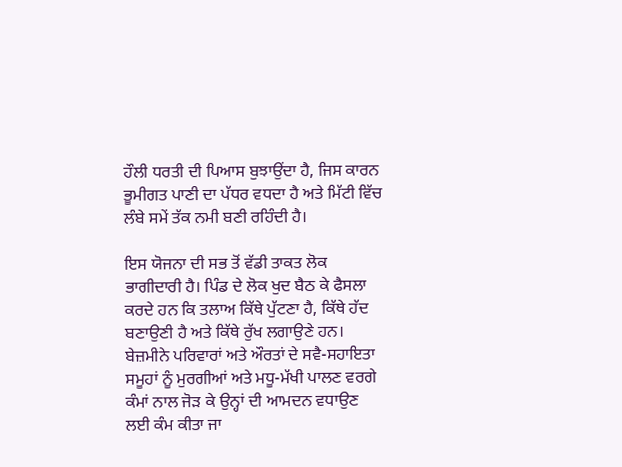ਹੌਲੀ ਧਰਤੀ ਦੀ ਪਿਆਸ ਬੁਝਾਉਂਦਾ ਹੈ, ਜਿਸ ਕਾਰਨ ਭੂਮੀਗਤ ਪਾਣੀ ਦਾ ਪੱਧਰ ਵਧਦਾ ਹੈ ਅਤੇ ਮਿੱਟੀ ਵਿੱਚ ਲੰਬੇ ਸਮੇਂ ਤੱਕ ਨਮੀ ਬਣੀ ਰਹਿੰਦੀ ਹੈ।

ਇਸ ਯੋਜਨਾ ਦੀ ਸਭ ਤੋਂ ਵੱਡੀ ਤਾਕਤ ਲੋਕ ਭਾਗੀਦਾਰੀ ਹੈ। ਪਿੰਡ ਦੇ ਲੋਕ ਖੁਦ ਬੈਠ ਕੇ ਫੈਸਲਾ ਕਰਦੇ ਹਨ ਕਿ ਤਲਾਅ ਕਿੱਥੇ ਪੁੱਟਣਾ ਹੈ, ਕਿੱਥੇ ਹੱਦ ਬਣਾਉਣੀ ਹੈ ਅਤੇ ਕਿੱਥੇ ਰੁੱਖ ਲਗਾਉਣੇ ਹਨ। ਬੇਜ਼ਮੀਨੇ ਪਰਿਵਾਰਾਂ ਅਤੇ ਔਰਤਾਂ ਦੇ ਸਵੈ-ਸਹਾਇਤਾ ਸਮੂਹਾਂ ਨੂੰ ਮੁਰਗੀਆਂ ਅਤੇ ਮਧੂ-ਮੱਖੀ ਪਾਲਣ ਵਰਗੇ ਕੰਮਾਂ ਨਾਲ ਜੋੜ ਕੇ ਉਨ੍ਹਾਂ ਦੀ ਆਮਦਨ ਵਧਾਉਣ ਲਈ ਕੰਮ ਕੀਤਾ ਜਾ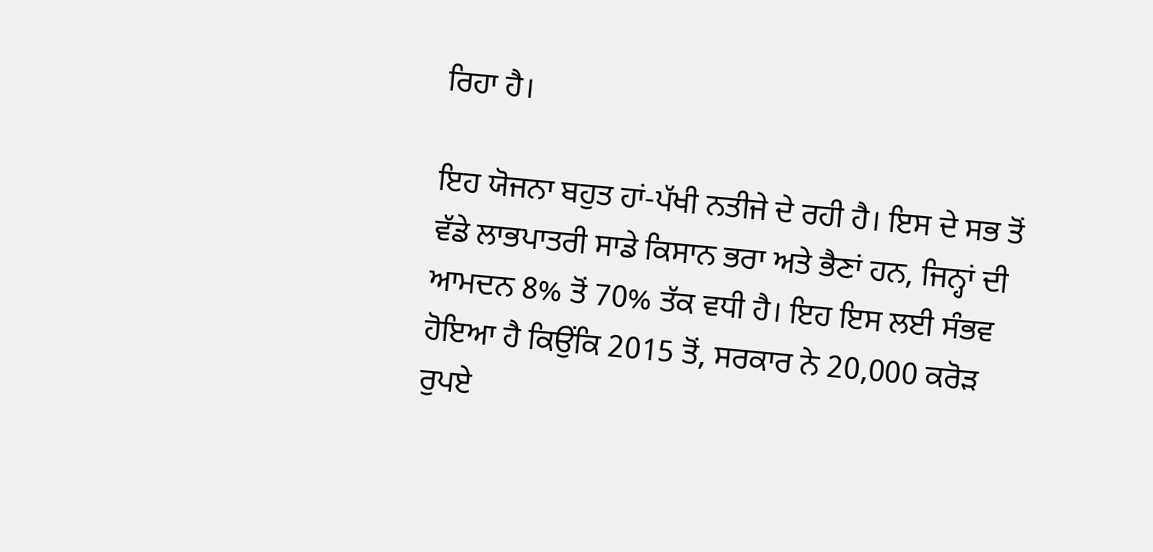ਰਿਹਾ ਹੈ।

ਇਹ ਯੋਜਨਾ ਬਹੁਤ ਹਾਂ-ਪੱਖੀ ਨਤੀਜੇ ਦੇ ਰਹੀ ਹੈ। ਇਸ ਦੇ ਸਭ ਤੋਂ ਵੱਡੇ ਲਾਭਪਾਤਰੀ ਸਾਡੇ ਕਿਸਾਨ ਭਰਾ ਅਤੇ ਭੈਣਾਂ ਹਨ, ਜਿਨ੍ਹਾਂ ਦੀ ਆਮਦਨ 8% ਤੋਂ 70% ਤੱਕ ਵਧੀ ਹੈ। ਇਹ ਇਸ ਲਈ ਸੰਭਵ ਹੋਇਆ ਹੈ ਕਿਉਂਕਿ 2015 ਤੋਂ, ਸਰਕਾਰ ਨੇ 20,000 ਕਰੋੜ ਰੁਪਏ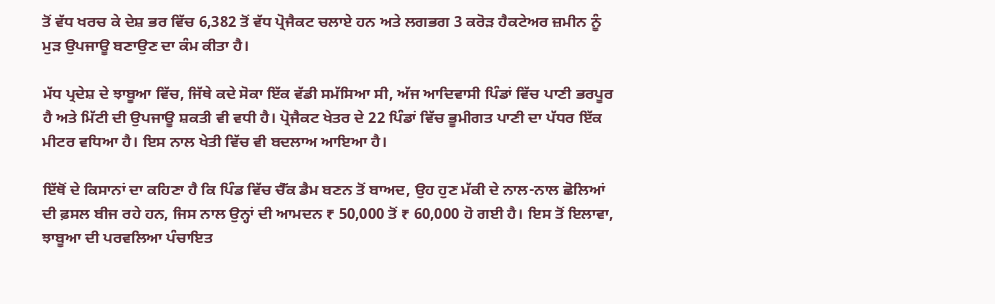ਤੋਂ ਵੱਧ ਖਰਚ ਕੇ ਦੇਸ਼ ਭਰ ਵਿੱਚ 6,382 ਤੋਂ ਵੱਧ ਪ੍ਰੋਜੈਕਟ ਚਲਾਏ ਹਨ ਅਤੇ ਲਗਭਗ 3 ਕਰੋੜ ਹੈਕਟੇਅਰ ਜ਼ਮੀਨ ਨੂੰ ਮੁੜ ਉਪਜਾਊ ਬਣਾਉਣ ਦਾ ਕੰਮ ਕੀਤਾ ਹੈ।

ਮੱਧ ਪ੍ਰਦੇਸ਼ ਦੇ ਝਾਬੂਆ ਵਿੱਚ, ਜਿੱਥੇ ਕਦੇ ਸੋਕਾ ਇੱਕ ਵੱਡੀ ਸਮੱਸਿਆ ਸੀ, ਅੱਜ ਆਦਿਵਾਸੀ ਪਿੰਡਾਂ ਵਿੱਚ ਪਾਣੀ ਭਰਪੂਰ ਹੈ ਅਤੇ ਮਿੱਟੀ ਦੀ ਉਪਜਾਊ ਸ਼ਕਤੀ ਵੀ ਵਧੀ ਹੈ। ਪ੍ਰੋਜੈਕਟ ਖੇਤਰ ਦੇ 22 ਪਿੰਡਾਂ ਵਿੱਚ ਭੂਮੀਗਤ ਪਾਣੀ ਦਾ ਪੱਧਰ ਇੱਕ ਮੀਟਰ ਵਧਿਆ ਹੈ। ਇਸ ਨਾਲ ਖੇਤੀ ਵਿੱਚ ਵੀ ਬਦਲਾਅ ਆਇਆ ਹੈ।

ਇੱਥੋਂ ਦੇ ਕਿਸਾਨਾਂ ਦਾ ਕਹਿਣਾ ਹੈ ਕਿ ਪਿੰਡ ਵਿੱਚ ਚੈੱਕ ਡੈਮ ਬਣਨ ਤੋਂ ਬਾਅਦ, ਉਹ ਹੁਣ ਮੱਕੀ ਦੇ ਨਾਲ-ਨਾਲ ਛੋਲਿਆਂ ਦੀ ਫ਼ਸਲ ਬੀਜ ਰਹੇ ਹਨ, ਜਿਸ ਨਾਲ ਉਨ੍ਹਾਂ ਦੀ ਆਮਦਨ ₹ 50,000 ਤੋਂ ₹ 60,000 ਹੋ ਗਈ ਹੈ। ਇਸ ਤੋਂ ਇਲਾਵਾ, ਝਾਬੂਆ ਦੀ ਪਰਵਲਿਆ ਪੰਚਾਇਤ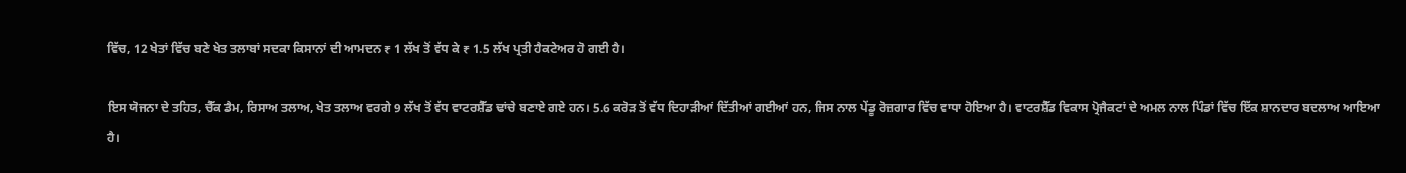ਵਿੱਚ, 12 ਖੇਤਾਂ ਵਿੱਚ ਬਣੇ ਖੇਤ ਤਲਾਬਾਂ ਸਦਕਾ ਕਿਸਾਨਾਂ ਦੀ ਆਮਦਨ ₹ 1 ਲੱਖ ਤੋਂ ਵੱਧ ਕੇ ₹ 1.5 ਲੱਖ ਪ੍ਰਤੀ ਹੈਕਟੇਅਰ ਹੋ ਗਈ ਹੈ।

ਇਸ ਯੋਜਨਾ ਦੇ ਤਹਿਤ, ਚੈੱਕ ਡੈਮ, ਰਿਸਾਅ ਤਲਾਅ, ਖੇਤ ਤਲਾਅ ਵਰਗੇ 9 ਲੱਖ ਤੋਂ ਵੱਧ ਵਾਟਰਸ਼ੈੱਡ ਢਾਂਚੇ ਬਣਾਏ ਗਏ ਹਨ। 5.6 ਕਰੋੜ ਤੋਂ ਵੱਧ ਦਿਹਾੜੀਆਂ ਦਿੱਤੀਆਂ ਗਈਆਂ ਹਨ, ਜਿਸ ਨਾਲ ਪੇਂਡੂ ਰੋਜ਼ਗਾਰ ਵਿੱਚ ਵਾਧਾ ਹੋਇਆ ਹੈ। ਵਾਟਰਸ਼ੈੱਡ ਵਿਕਾਸ ਪ੍ਰੋਜੈਕਟਾਂ ਦੇ ਅਮਲ ਨਾਲ ਪਿੰਡਾਂ ਵਿੱਚ ਇੱਕ ਸ਼ਾਨਦਾਰ ਬਦਲਾਅ ਆਇਆ ਹੈ।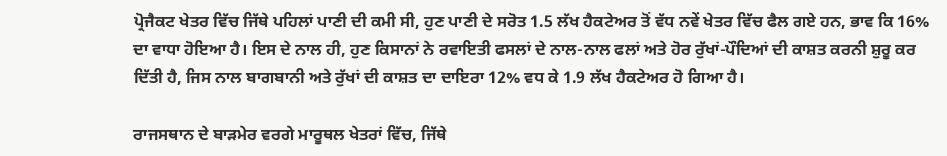ਪ੍ਰੋਜੈਕਟ ਖੇਤਰ ਵਿੱਚ ਜਿੱਥੇ ਪਹਿਲਾਂ ਪਾਣੀ ਦੀ ਕਮੀ ਸੀ, ਹੁਣ ਪਾਣੀ ਦੇ ਸਰੋਤ 1.5 ਲੱਖ ਹੈਕਟੇਅਰ ਤੋਂ ਵੱਧ ਨਵੇਂ ਖੇਤਰ ਵਿੱਚ ਫੈਲ ਗਏ ਹਨ, ਭਾਵ ਕਿ 16% ਦਾ ਵਾਧਾ ਹੋਇਆ ਹੈ। ਇਸ ਦੇ ਨਾਲ ਹੀ, ਹੁਣ ਕਿਸਾਨਾਂ ਨੇ ਰਵਾਇਤੀ ਫਸਲਾਂ ਦੇ ਨਾਲ-ਨਾਲ ਫਲਾਂ ਅਤੇ ਹੋਰ ਰੁੱਖਾਂ-ਪੌਦਿਆਂ ਦੀ ਕਾਸ਼ਤ ਕਰਨੀ ਸ਼ੁਰੂ ਕਰ ਦਿੱਤੀ ਹੈ, ਜਿਸ ਨਾਲ ਬਾਗਬਾਨੀ ਅਤੇ ਰੁੱਖਾਂ ਦੀ ਕਾਸ਼ਤ ਦਾ ਦਾਇਰਾ 12% ਵਧ ਕੇ 1.9 ਲੱਖ ਹੈਕਟੇਅਰ ਹੋ ਗਿਆ ਹੈ।

ਰਾਜਸਥਾਨ ਦੇ ਬਾੜਮੇਰ ਵਰਗੇ ਮਾਰੂਥਲ ਖੇਤਰਾਂ ਵਿੱਚ, ਜਿੱਥੇ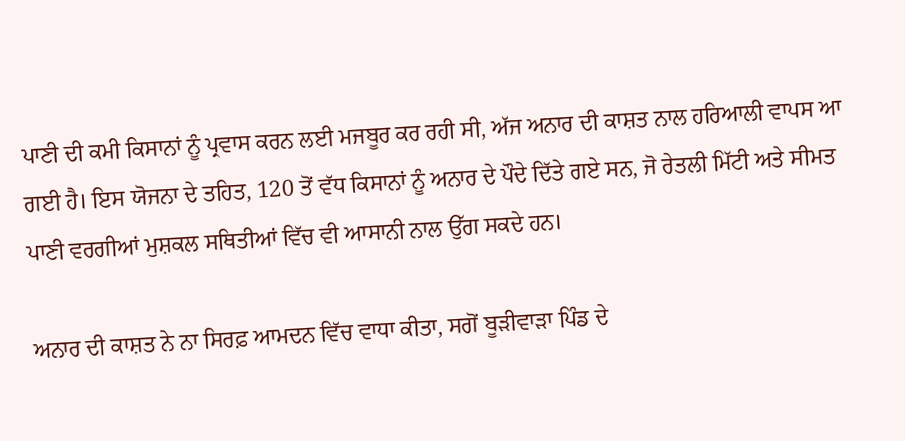ਪਾਣੀ ਦੀ ਕਮੀ ਕਿਸਾਨਾਂ ਨੂੰ ਪ੍ਰਵਾਸ ਕਰਨ ਲਈ ਮਜਬੂਰ ਕਰ ਰਹੀ ਸੀ, ਅੱਜ ਅਨਾਰ ਦੀ ਕਾਸ਼ਤ ਨਾਲ ਹਰਿਆਲੀ ਵਾਪਸ ਆ ਗਈ ਹੈ। ਇਸ ਯੋਜਨਾ ਦੇ ਤਹਿਤ, 120 ਤੋਂ ਵੱਧ ਕਿਸਾਨਾਂ ਨੂੰ ਅਨਾਰ ਦੇ ਪੌਦੇ ਦਿੱਤੇ ਗਏ ਸਨ, ਜੋ ਰੇਤਲੀ ਮਿੱਟੀ ਅਤੇ ਸੀਮਤ ਪਾਣੀ ਵਰਗੀਆਂ ਮੁਸ਼ਕਲ ਸਥਿਤੀਆਂ ਵਿੱਚ ਵੀ ਆਸਾਨੀ ਨਾਲ ਉੱਗ ਸਕਦੇ ਹਨ।

ਅਨਾਰ ਦੀ ਕਾਸ਼ਤ ਨੇ ਨਾ ਸਿਰਫ਼ ਆਮਦਨ ਵਿੱਚ ਵਾਧਾ ਕੀਤਾ, ਸਗੋਂ ਬੂੜੀਵਾੜਾ ਪਿੰਡ ਦੇ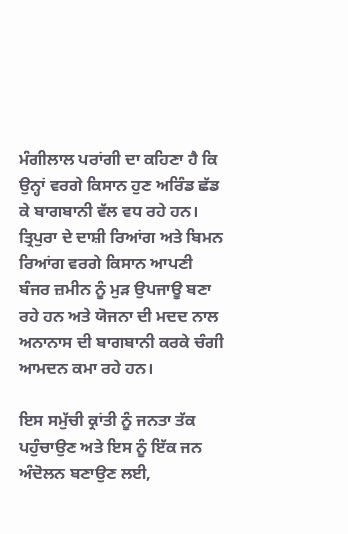ਮੰਗੀਲਾਲ ਪਰਾਂਗੀ ਦਾ ਕਹਿਣਾ ਹੈ ਕਿ ਉਨ੍ਹਾਂ ਵਰਗੇ ਕਿਸਾਨ ਹੁਣ ਅਰਿੰਡ ਛੱਡ ਕੇ ਬਾਗਬਾਨੀ ਵੱਲ ਵਧ ਰਹੇ ਹਨ। ਤ੍ਰਿਪੁਰਾ ਦੇ ਦਾਸ਼ੀ ਰਿਆਂਗ ਅਤੇ ਬਿਮਨ ਰਿਆਂਗ ਵਰਗੇ ਕਿਸਾਨ ਆਪਣੀ ਬੰਜਰ ਜ਼ਮੀਨ ਨੂੰ ਮੁੜ ਉਪਜਾਊ ਬਣਾ ਰਹੇ ਹਨ ਅਤੇ ਯੋਜਨਾ ਦੀ ਮਦਦ ਨਾਲ ਅਨਾਨਾਸ ਦੀ ਬਾਗਬਾਨੀ ਕਰਕੇ ਚੰਗੀ ਆਮਦਨ ਕਮਾ ਰਹੇ ਹਨ।

ਇਸ ਸਮੁੱਚੀ ਕ੍ਰਾਂਤੀ ਨੂੰ ਜਨਤਾ ਤੱਕ ਪਹੁੰਚਾਉਣ ਅਤੇ ਇਸ ਨੂੰ ਇੱਕ ਜਨ ਅੰਦੋਲਨ ਬਣਾਉਣ ਲਈ,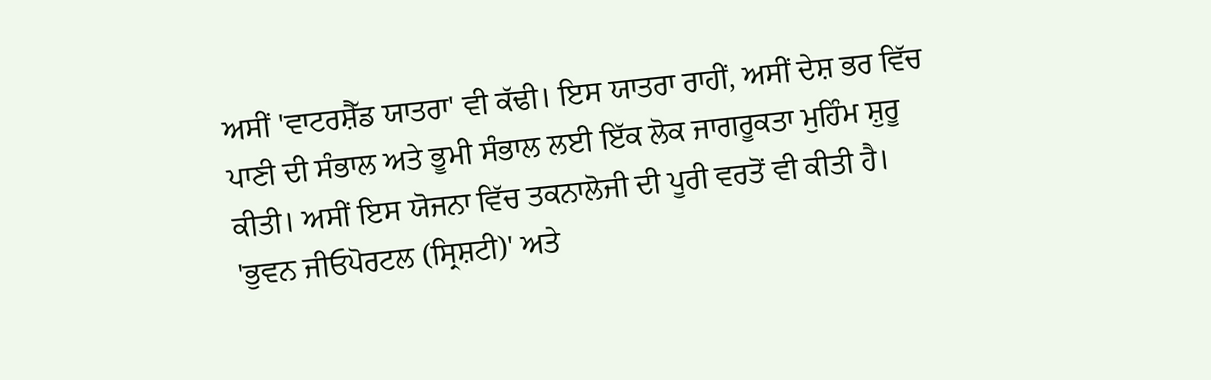ਅਸੀਂ 'ਵਾਟਰਸ਼ੈੱਡ ਯਾਤਰਾ' ਵੀ ਕੱਢੀ। ਇਸ ਯਾਤਰਾ ਰਾਹੀਂ, ਅਸੀਂ ਦੇਸ਼ ਭਰ ਵਿੱਚ ਪਾਣੀ ਦੀ ਸੰਭਾਲ ਅਤੇ ਭੂਮੀ ਸੰਭਾਲ ਲਈ ਇੱਕ ਲੋਕ ਜਾਗਰੂਕਤਾ ਮੁਹਿੰਮ ਸ਼ੁਰੂ ਕੀਤੀ। ਅਸੀਂ ਇਸ ਯੋਜਨਾ ਵਿੱਚ ਤਕਨਾਲੋਜੀ ਦੀ ਪੂਰੀ ਵਰਤੋਂ ਵੀ ਕੀਤੀ ਹੈ। 'ਭੁਵਨ ਜੀਓਪੋਰਟਲ (ਸ੍ਰਿਸ਼ਟੀ)' ਅਤੇ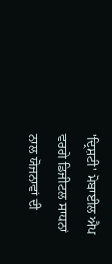'ਦ੍ਰਿਸ਼ਟੀ' ਮੋਬਾਈਲ ਐਪ ਵਰਗੇ ਡਿਜੀਟਲ ਸਾਧਨਾਂ ਨਾਲ ਯੋਜਨਾਵਾਂ ਦੀ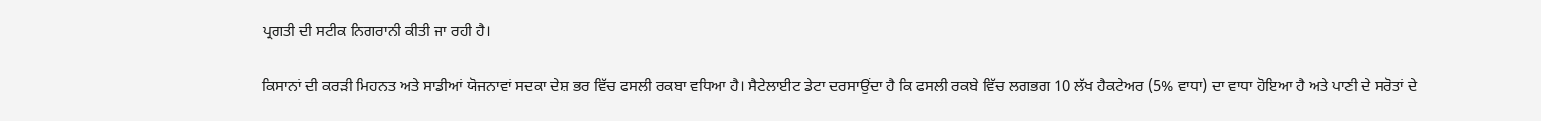ਪ੍ਰਗਤੀ ਦੀ ਸਟੀਕ ਨਿਗਰਾਨੀ ਕੀਤੀ ਜਾ ਰਹੀ ਹੈ।

ਕਿਸਾਨਾਂ ਦੀ ਕਰੜੀ ਮਿਹਨਤ ਅਤੇ ਸਾਡੀਆਂ ਯੋਜਨਾਵਾਂ ਸਦਕਾ ਦੇਸ਼ ਭਰ ਵਿੱਚ ਫਸਲੀ ਰਕਬਾ ਵਧਿਆ ਹੈ। ਸੈਟੇਲਾਈਟ ਡੇਟਾ ਦਰਸਾਉਂਦਾ ਹੈ ਕਿ ਫਸਲੀ ਰਕਬੇ ਵਿੱਚ ਲਗਭਗ 10 ਲੱਖ ਹੈਕਟੇਅਰ (5% ਵਾਧਾ) ਦਾ ਵਾਧਾ ਹੋਇਆ ਹੈ ਅਤੇ ਪਾਣੀ ਦੇ ਸਰੋਤਾਂ ਦੇ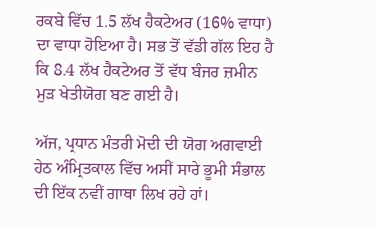ਰਕਬੇ ਵਿੱਚ 1.5 ਲੱਖ ਹੈਕਟੇਅਰ (16% ਵਾਧਾ) ਦਾ ਵਾਧਾ ਹੋਇਆ ਹੈ। ਸਭ ਤੋਂ ਵੱਡੀ ਗੱਲ ਇਹ ਹੈ ਕਿ 8.4 ਲੱਖ ਹੈਕਟੇਅਰ ਤੋਂ ਵੱਧ ਬੰਜਰ ਜ਼ਮੀਨ ਮੁੜ ਖੇਤੀਯੋਗ ਬਣ ਗਈ ਹੈ।

ਅੱਜ, ਪ੍ਰਧਾਨ ਮੰਤਰੀ ਮੋਦੀ ਦੀ ਯੋਗ ਅਗਵਾਈ ਹੇਠ ਅੰਮ੍ਰਿਤਕਾਲ ਵਿੱਚ ਅਸੀਂ ਸਾਰੇ ਭੂਮੀ ਸੰਭਾਲ ਦੀ ਇੱਕ ਨਵੀਂ ਗਾਥਾ ਲਿਖ ਰਹੇ ਹਾਂ।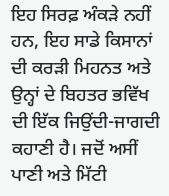ਇਹ ਸਿਰਫ਼ ਅੰਕੜੇ ਨਹੀਂ ਹਨ, ਇਹ ਸਾਡੇ ਕਿਸਾਨਾਂ ਦੀ ਕਰੜੀ ਮਿਹਨਤ ਅਤੇ ਉਨ੍ਹਾਂ ਦੇ ਬਿਹਤਰ ਭਵਿੱਖ ਦੀ ਇੱਕ ਜਿਉਂਦੀ-ਜਾਗਦੀ ਕਹਾਣੀ ਹੈ। ਜਦੋਂ ਅਸੀਂ ਪਾਣੀ ਅਤੇ ਮਿੱਟੀ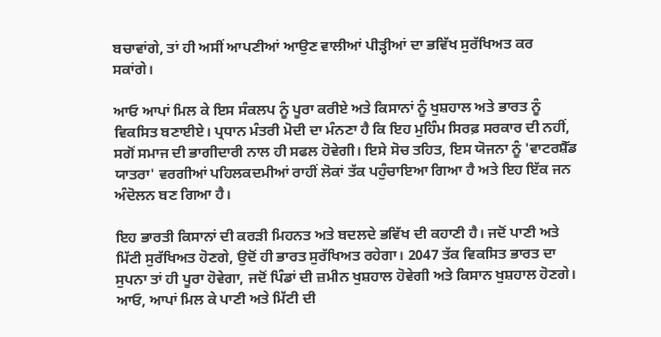ਬਚਾਵਾਂਗੇ, ਤਾਂ ਹੀ ਅਸੀਂ ਆਪਣੀਆਂ ਆਉਣ ਵਾਲੀਆਂ ਪੀੜ੍ਹੀਆਂ ਦਾ ਭਵਿੱਖ ਸੁਰੱਖਿਅਤ ਕਰ ਸਕਾਂਗੇ।

ਆਓ ਆਪਾਂ ਮਿਲ ਕੇ ਇਸ ਸੰਕਲਪ ਨੂੰ ਪੂਰਾ ਕਰੀਏ ਅਤੇ ਕਿਸਾਨਾਂ ਨੂੰ ਖੁਸ਼ਹਾਲ ਅਤੇ ਭਾਰਤ ਨੂੰ ਵਿਕਸਿਤ ਬਣਾਈਏ। ਪ੍ਰਧਾਨ ਮੰਤਰੀ ਮੋਦੀ ਦਾ ਮੰਨਣਾ ਹੈ ਕਿ ਇਹ ਮੁਹਿੰਮ ਸਿਰਫ਼ ਸਰਕਾਰ ਦੀ ਨਹੀਂ, ਸਗੋਂ ਸਮਾਜ ਦੀ ਭਾਗੀਦਾਰੀ ਨਾਲ ਹੀ ਸਫਲ ਹੋਵੇਗੀ। ਇਸੇ ਸੋਚ ਤਹਿਤ, ਇਸ ਯੋਜਨਾ ਨੂੰ 'ਵਾਟਰਸ਼ੈੱਡ ਯਾਤਰਾ' ਵਰਗੀਆਂ ਪਹਿਲਕਦਮੀਆਂ ਰਾਹੀਂ ਲੋਕਾਂ ਤੱਕ ਪਹੁੰਚਾਇਆ ਗਿਆ ਹੈ ਅਤੇ ਇਹ ਇੱਕ ਜਨ ਅੰਦੋਲਨ ਬਣ ਗਿਆ ਹੈ।

ਇਹ ਭਾਰਤੀ ਕਿਸਾਨਾਂ ਦੀ ਕਰੜੀ ਮਿਹਨਤ ਅਤੇ ਬਦਲਦੇ ਭਵਿੱਖ ਦੀ ਕਹਾਣੀ ਹੈ। ਜਦੋਂ ਪਾਣੀ ਅਤੇ ਮਿੱਟੀ ਸੁਰੱਖਿਅਤ ਹੋਣਗੇ, ਉਦੋਂ ਹੀ ਭਾਰਤ ਸੁਰੱਖਿਅਤ ਰਹੇਗਾ। 2047 ਤੱਕ ਵਿਕਸਿਤ ਭਾਰਤ ਦਾ ਸੁਪਨਾ ਤਾਂ ਹੀ ਪੂਰਾ ਹੋਵੇਗਾ, ਜਦੋਂ ਪਿੰਡਾਂ ਦੀ ਜ਼ਮੀਨ ਖੁਸ਼ਹਾਲ ਹੋਵੇਗੀ ਅਤੇ ਕਿਸਾਨ ਖੁਸ਼ਹਾਲ ਹੋਣਗੇ। ਆਓ, ਆਪਾਂ ਮਿਲ ਕੇ ਪਾਣੀ ਅਤੇ ਮਿੱਟੀ ਦੀ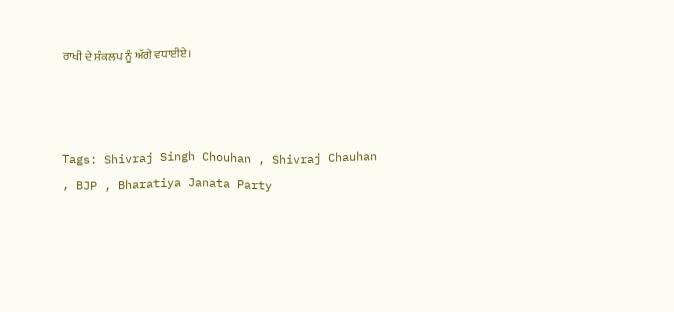ਰਾਖੀ ਦੇ ਸੰਕਲਪ ਨੂੰ ਅੱਗੇ ਵਧਾਈਏ।



Tags: Shivraj Singh Chouhan , Shivraj Chauhan , BJP , Bharatiya Janata Party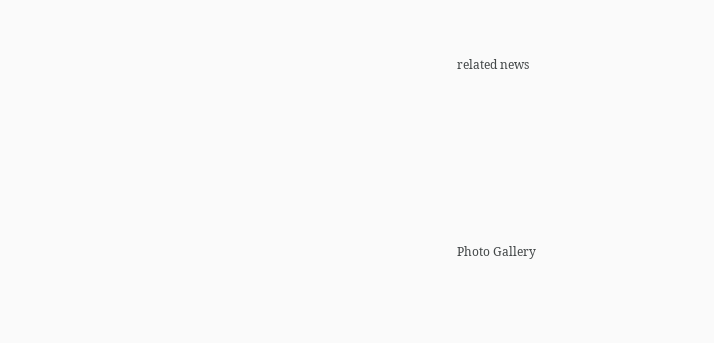related news







Photo Gallery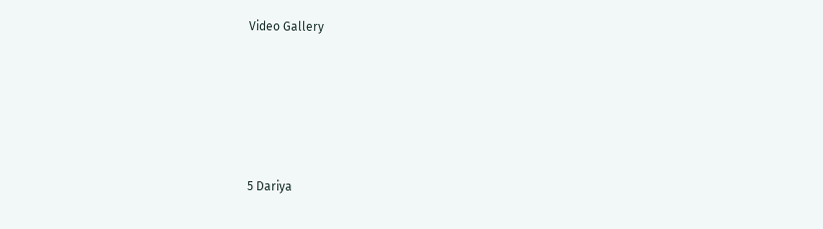Video Gallery





5 Dariya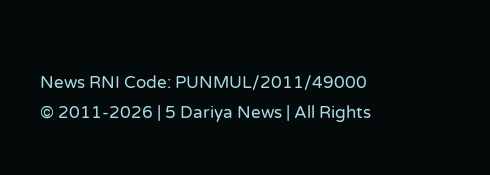News RNI Code: PUNMUL/2011/49000
© 2011-2026 | 5 Dariya News | All Rights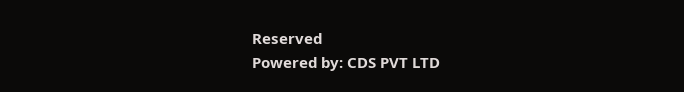Reserved
Powered by: CDS PVT LTD